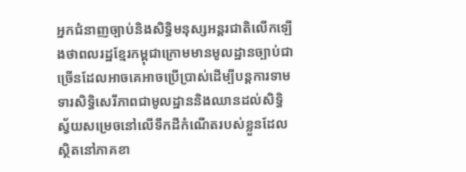អ្នកជំនាញច្បាប់និងសិទ្ធិមនុស្សអន្តរជាតិលើកឡើងថាពលរដ្ឋខ្មែរកម្ពុជាក្រោមមានមូលដ្ឋានច្បាប់ជាច្រើនដែលអាចគេអាចប្រើប្រាស់ដើម្បីបន្តការទាមទារសិទ្ធិសេរីភាពជាមូលដ្ឋាននិងឈានដល់សិទ្ធិស្វ័យសម្រេចនៅលើទឹកដីកំណើតរបស់ខ្លួនដែលស្ថិតនៅភាគខា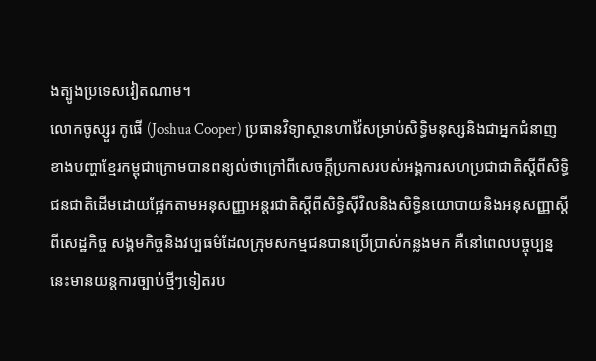ងត្បូងប្រទេសវៀតណាម។
លោកចូស្សួរ កូផើ (Joshua Cooper) ប្រធានវិទ្យាស្ថានហាវ៉ៃសម្រាប់សិទ្ធិមនុស្សនិងជាអ្នកជំនាញខាងបញ្ហាខ្មែរកម្ពុជាក្រោមបានពន្យល់ថាក្រៅពីសេចក្តីប្រកាសរបស់អង្គការសហប្រជាជាតិស្តីពីសិទ្ធិជនជាតិដើមដោយផ្អែកតាមអនុសញ្ញាអន្តរជាតិស្តីពីសិទ្ធិស៊ីវិលនិងសិទ្ធិនយោបាយនិងអនុសញ្ញាស្តីពីសេដ្ឋកិច្ច សង្គមកិច្ចនិងវប្បធម៌ដែលក្រុមសកម្មជនបានប្រើប្រាស់កន្លងមក គឺនៅពេលបច្ចុប្បន្ននេះមានយន្តការច្បាប់ថ្មីៗទៀតរប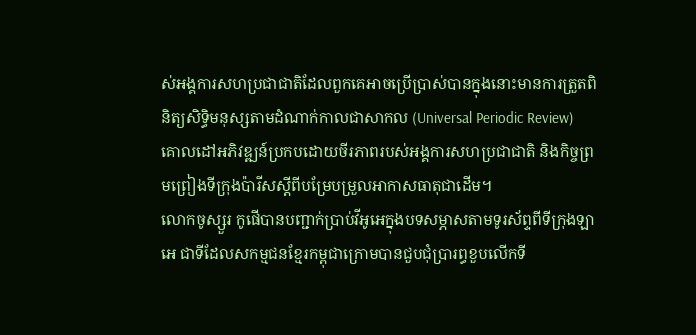ស់អង្គការសហប្រជាជាតិដែលពួកគេអាចប្រើប្រាស់បានក្នុងនោះមានការត្រួតពិនិត្យសិទ្ធិមនុស្សតាមដំណាក់កាលជាសាកល (Universal Periodic Review) គោលដៅអភិវឌ្ឍន៍ប្រកបដោយចីរភាពរបស់អង្គការសហប្រជាជាតិ និងកិច្ចព្រមព្រៀងទីក្រុងប៉ារីសស្តីពីបម្រែបម្រួលអាកាសធាតុជាដើម។
លោកចូស្សួរ កូផើបានបញ្ជាក់ប្រាប់វីអូអេក្នុងបទសម្ភាសតាមទូរស័ព្ទពីទីក្រុងឡាអេ ជាទីដែលសកម្មជនខ្មែរកម្ពុជាក្រោមបានជួបជុំប្រារព្ធខួបលើកទី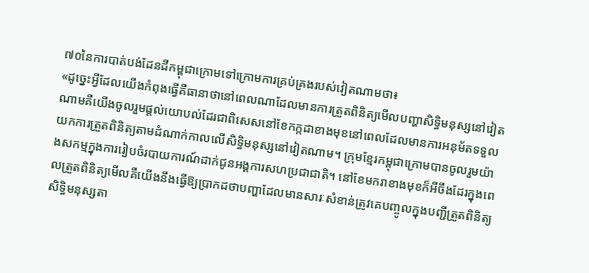៧០នៃការបាត់បង់ដែនដីកម្ពុជាក្រោមទៅក្រោមការគ្រប់គ្រងរបស់វៀតណាមថា៖
«ដូច្នេះអ្វីដែលយើងកំពុងធ្វើគឺធានាថានៅពេលណាដែលមានការត្រួតពិនិត្យមើលបញ្ហាសិទ្ធិមនុស្សនៅវៀតណាមគឺយើងចូលរួមផ្តល់យោបល់ដែរជាពិសេសនៅខែកក្កដាខាងមុខនៅពេលដែលមានការអនុម័តទទួលយកការត្រួតពិនិត្យតាមដំណាក់កាលលើសិទ្ធិមនុស្សនៅវៀតណាម។ ក្រុមខ្មែរកម្ពុជាក្រោមបានចូលរួមយ៉ាងសកម្មក្នុងការរៀបចំរបាយការណ៍ដាក់ជូនអង្គការសហប្រជាជាតិ។ នៅខែមករាខាងមុខក៏អីចឹងដែរក្នុងពេលត្រួតពិនិត្យមើលគឺយើងនឹងធ្វើឱ្យប្រាកដថាបញ្ហាដែលមានសារៈសំខាន់ត្រូវគេបញ្ចូលក្នុងបញ្ជីត្រួតពិនិត្យសិទ្ធិមនុស្សតា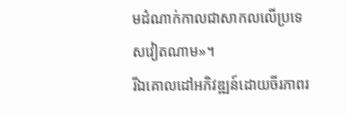មដំណាក់កាលជាសាកលលើប្រទេសវៀតណាម»។
រីឯគោលដៅអភិវឌ្ឍន៍ដោយចីរភាពរ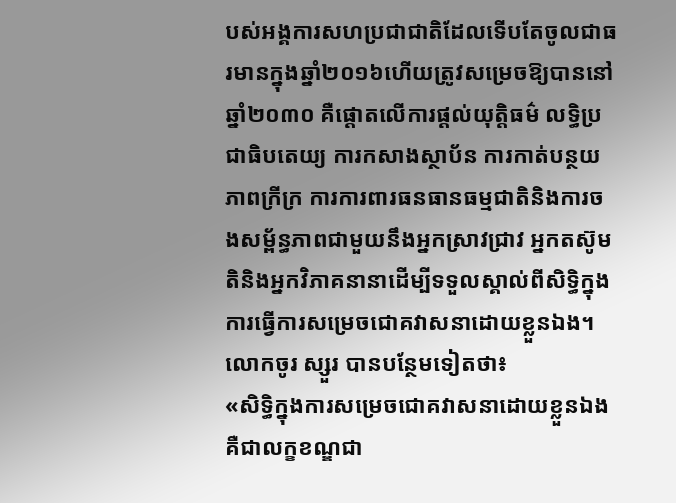បស់អង្គការសហប្រជាជាតិដែលទើបតែចូលជាធរមានក្នុងឆ្នាំ២០១៦ហើយត្រូវសម្រេចឱ្យបាននៅឆ្នាំ២០៣០ គឺផ្តោតលើការផ្តល់យុត្តិធម៌ លទ្ធិប្រជាធិបតេយ្យ ការកសាងស្ថាប័ន ការកាត់បន្ថយភាពក្រីក្រ ការការពារធនធានធម្មជាតិនិងការចងសម្ព័ន្ធភាពជាមួយនឹងអ្នកស្រាវជ្រាវ អ្នកតស៊ូមតិនិងអ្នកវិភាគនានាដើម្បីទទួលស្គាល់ពីសិទ្ធិក្នុងការធ្វើការសម្រេចជោគវាសនាដោយខ្លួនឯង។
លោកចូរ ស្សួរ បានបន្ថែមទៀតថា៖
«សិទ្ធិក្នុងការសម្រេចជោគវាសនាដោយខ្លួនឯងគឺជាលក្ខខណ្ឌជា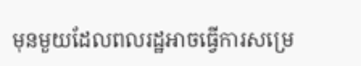មុនមួយដែលពលរដ្ឋអាចធ្វើការសម្រេ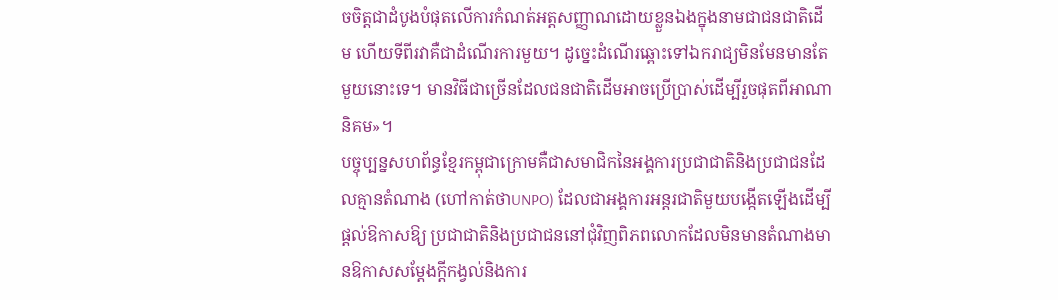ចចិត្តជាដំបូងបំផុតលើការកំណត់អត្តសញ្ញាណដោយខ្លួនឯងក្នុងនាមជាជនជាតិដើម ហើយទីពីរវាគឺជាដំណើរការមួយ។ ដូច្នេះដំណើរឆ្ពោះទៅឯករាជ្យមិនមែនមានតែមួយនោះទេ។ មានវិធីជាច្រើនដែលជនជាតិដើមអាចប្រើប្រាស់ដើម្បីរួចផុតពីអាណានិគម»។
បច្ចុប្បន្នសហព័ន្ធខ្មែរកម្ពុជាក្រោមគឺជាសមាជិកនៃអង្គការប្រជាជាតិនិងប្រជាជនដែលគ្មានតំណាង (ហៅកាត់ថាUNPO) ដែលជាអង្គការអន្តរជាតិមួយបង្កើតឡើងដើម្បីផ្តល់ឱកាសឱ្យ ប្រជាជាតិនិងប្រជាជននៅជុំវិញពិភពលោកដែលមិនមានតំណាងមានឱកាសសម្តែងក្តីកង្វល់និងការ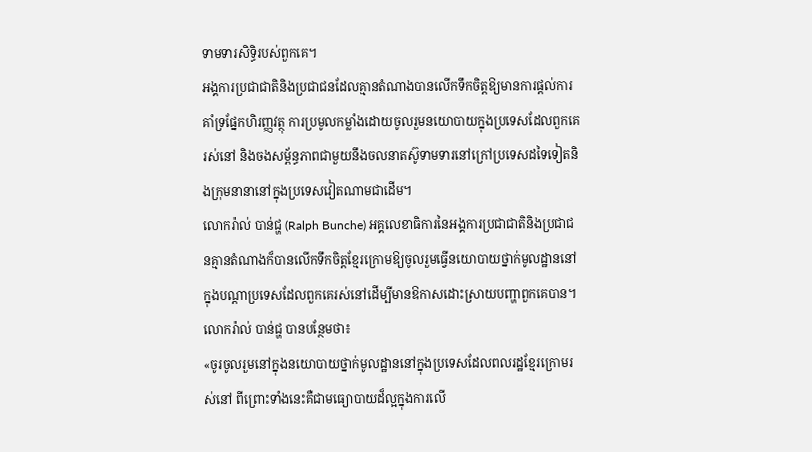ទាមទារសិទ្ធិរបស់ពួកគេ។
អង្គការប្រជាជាតិនិងប្រជាជនដែលគ្មានតំណាងបានលើកទឹកចិត្តឱ្យមានការផ្តល់ការគាំទ្រផ្នែកហិរញ្ញវត្ថុ ការប្រមូលកម្លាំងដោយចូលរួមនយោបាយក្នុងប្រទេសដែលពួកគេរស់នៅ និងចងសម្ព័ន្ធភាពជាមួយនឹងចលនាតស៊ូទាមទារនៅក្រៅប្រទេសដទៃទៀតនិងក្រុមនានានៅក្នុងប្រទេសវៀតណាមជាដើម។
លោករ៉ាល់ បាន់ជ្ហ (Ralph Bunche) អគ្គលេខាធិការនៃអង្គការប្រជាជាតិនិងប្រជាជនគ្មានតំណាងក៏បានលើកទឹកចិត្តខ្មែរក្រោមឱ្យចូលរួមធ្វើនយោបាយថ្នាក់មូលដ្ឋាននៅក្នុងបណ្តាប្រទេសដែលពួកគេរស់នៅដើម្បីមានឱកាសដោះស្រាយបញ្ហាពួកគេបាន។
លោករ៉ាល់ បាន់ជ្ហ បានបន្ថែមថា៖
«ចូរចូលរួមនៅក្នុងនយោបាយថ្នាក់មូលដ្ឋាននៅក្នុងប្រទេសដែលពលរដ្ឋខ្មែរក្រោមរស់នៅ ពីព្រោះទាំងនេះគឺជាមធ្យោបាយដ៏ល្អក្នុងការលើ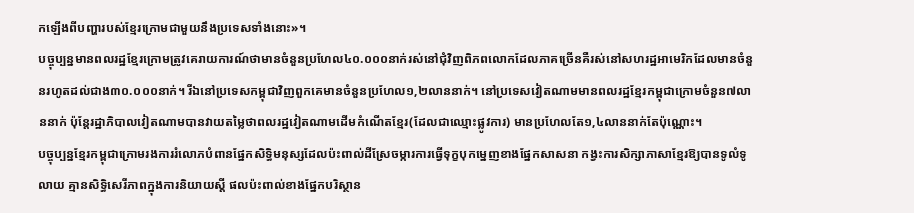កឡើងពីបញ្ហារបស់ខ្មែរក្រោមជាមួយនឹងប្រទេសទាំងនោះ»។
បច្ចុប្បន្នមានពលរដ្ឋខ្មែរក្រោមត្រូវគេរាយការណ៍ថាមានចំនួនប្រហែល៤០.០០០នាក់រស់នៅជុំវិញពិភពលោកដែលភាគច្រើនគឺរស់នៅសហរដ្ឋអាមេរិកដែលមានចំនួនរហូតដល់ជាង៣០.០០០នាក់។ រីឯនៅប្រទេសកម្ពុជាវិញពួកគេមានចំនួនប្រហែល១,២លាននាក់។ នៅប្រទេសវៀតណាមមានពលរដ្ឋខ្មែរកម្ពុជាក្រោមចំនួន៧លាននាក់ ប៉ុន្តែរដ្ឋាភិបាលវៀតណាមបានវាយតម្លៃថាពលរដ្ឋវៀតណាមដើមកំណើតខ្មែរ(ដែលជាឈ្មោះផ្លូវការ) មានប្រហែលតែ១,៤លាននាក់តែប៉ុណ្ណោះ។
បច្ចុប្បន្នខ្មែរកម្ពុជាក្រោមរងការរំលោភបំពានផ្នែកសិទ្ធិមនុស្សដែលប៉ះពាល់ដីស្រែចម្ការការធ្វើទុក្ខបុកម្នេញខាងផ្នែកសាសនា កង្វះការសិក្សាភាសាខ្មែរឱ្យបានទូលំទូលាយ គ្មានសិទ្ធិសេរីភាពក្នុងការនិយាយស្តី ផលប៉ះពាល់ខាងផ្នែកបរិស្ថាន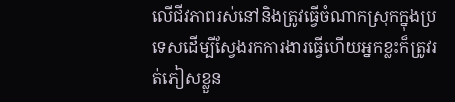លើជីវភាពរស់នៅនិងត្រូវធ្វើចំណាកស្រុកក្នុងប្រទេសដើម្បីស្វែងរកការងារធ្វើហើយអ្នកខ្លះក៏ត្រូវរត់ភៀសខ្លួន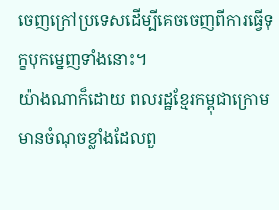ចេញក្រៅប្រទេសដើម្បីគេចចេញពីការធ្វើទុក្ខបុកម្នេញទាំងនោះ។
យ៉ាងណាក៏ដោយ ពលរដ្ឋខ្មែរកម្ពុជាក្រោមមានចំណុចខ្លាំងដែលពួ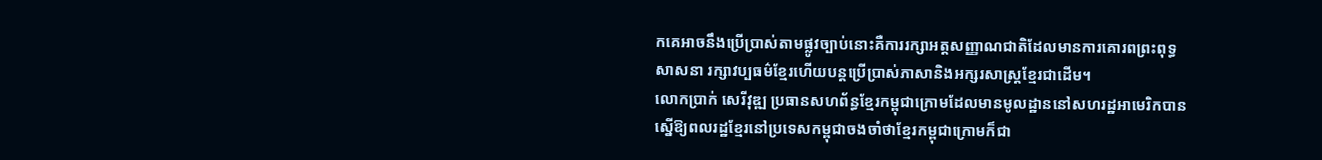កគេអាចនឹងប្រើប្រាស់តាមផ្លូវច្បាប់នោះគឺការរក្សាអត្តសញ្ញាណជាតិដែលមានការគោរពព្រះពុទ្ធសាសនា រក្សាវប្បធម៌ខ្មែរហើយបន្តប្រើប្រាស់ភាសានិងអក្សរសាស្រ្តខ្មែរជាដើម។
លោកប្រាក់ សេរីវុឌ្ឍ ប្រធានសហព័ន្ធខ្មែរកម្ពុជាក្រោមដែលមានមូលដ្ឋាននៅសហរដ្ឋអាមេរិកបានស្នើឱ្យពលរដ្ឋខ្មែរនៅប្រទេសកម្ពុជាចងចាំថាខ្មែរកម្ពុជាក្រោមក៏ជា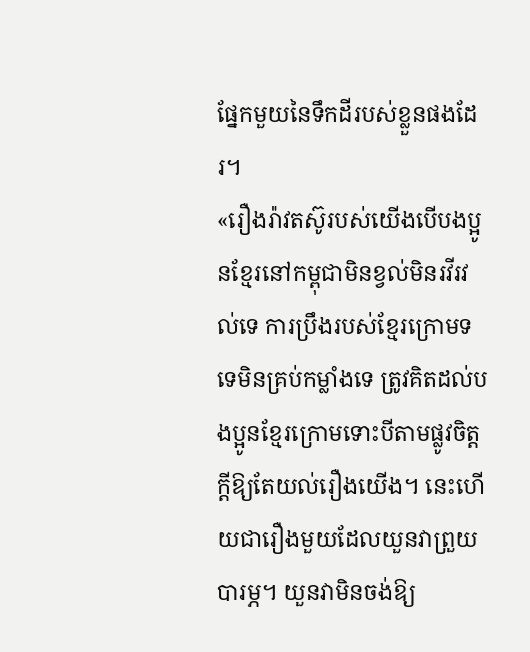ផ្នែកមួយនៃទឹកដីរបស់ខ្លួនផងដែរ។
«រឿងរ៉ាវតស៊ូរបស់យើងបើបងប្អូនខ្មែរនៅកម្ពុជាមិនខ្វល់មិនរវីរវល់ទេ ការប្រឹងរបស់ខ្មែរក្រោមទទេមិនគ្រប់កម្លាំងទេ ត្រូវគិតដល់បងប្អូនខ្មែរក្រោមទោះបីតាមផ្លូវចិត្តក្តីឱ្យតែយល់រឿងយើង។ នេះហើយជារឿងមួយដែលយួនវាព្រួយបារម្ភ។ យួនវាមិនចង់ឱ្យ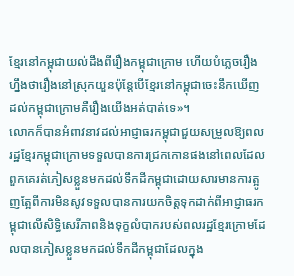ខ្មែរនៅកម្ពុជាយល់ដឹងពីរឿងកម្ពុជាក្រោម ហើយបំភ្លេចរឿងហ្នឹងថារឿងនៅស្រុកយួនប៉ុន្តែបើខ្មែរនៅកម្ពុជាចេះនឹកឃើញដល់កម្ពុជាក្រោមគឺរឿងយើងអត់បាត់ទេ»។
លោកក៏បានអំពាវនាវដល់អាជ្ញាធរកម្ពុជាជួយសម្រួលឱ្យពលរដ្ឋខ្មែរកម្ពុជាក្រោមទទួលបានការជ្រកកោនផងនៅពេលដែលពួកគេរត់ភៀសខ្លួនមកដល់ទឹកដីកម្ពុជាដោយសារមានការត្អូញត្អែពីការមិនសូវទទួលបានការយកចិត្តទុកដាក់ពីអាជ្ញាធរកម្ពុជាលើសិទ្ធិសេរីភាពនិងទុក្ខលំបាករបស់ពលរដ្ឋខ្មែរក្រោមដែលបានភៀសខ្លួនមកដល់ទឹកដីកម្ពុជាដែលក្នុង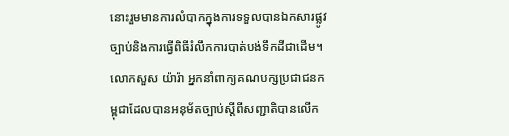នោះរួមមានការលំបាកក្នុងការទទួលបានឯកសារផ្លូវច្បាប់និងការធ្វើពិធីរំលឹកការបាត់បង់ទឹកដីជាដើម។
លោកសួស យ៉ារ៉ា អ្នកនាំពាក្យគណបក្សប្រជាជនកម្ពុជាដែលបានអនុម័តច្បាប់ស្តីពីសញ្ជាតិបានលើក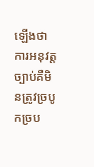ឡើងថាការអនុវត្តច្បាប់គឺមិនត្រូវច្របូកច្រប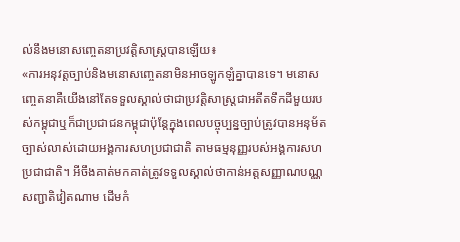ល់នឹងមនោសញ្ចេតនាប្រវត្តិសាស្រ្តបានឡើយ៖
«ការអនុវត្តច្បាប់និងមនោសញ្ចេតនាមិនអាចឡូកឡំគ្នាបានទេ។ មនោសញ្ចេតនាគឺយើងនៅតែទទួលស្គាល់ថាជាប្រវត្តិសាស្រ្តជាអតីតទឹកដីមួយរបស់កម្ពុជាឬក៏ជាប្រជាជនកម្ពុជាប៉ុន្តែក្នុងពេលបច្ចុប្បន្នច្បាប់ត្រូវបានអនុម័តច្បាស់លាស់ដោយអង្គការសហប្រជាជាតិ តាមធម្មនុញ្ញរបស់អង្គការសហប្រជាជាតិ។ អីចឹងគាត់មកគាត់ត្រូវទទួលស្គាល់ថាកាន់អត្តសញ្ញាណបណ្ណសញ្ជាតិវៀតណាម ដើមកំ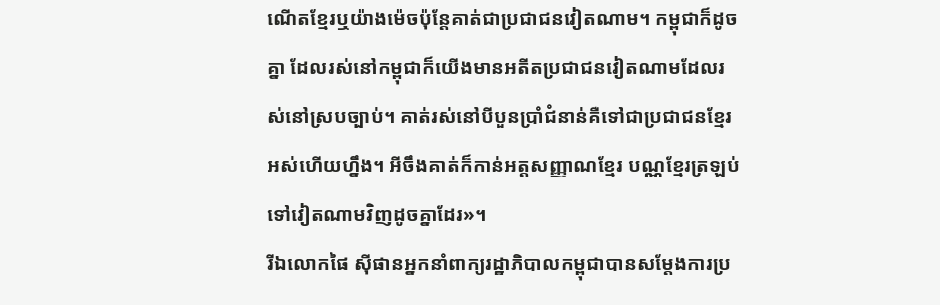ណើតខ្មែរឬយ៉ាងម៉េចប៉ុន្តែគាត់ជាប្រជាជនវៀតណាម។ កម្ពុជាក៏ដូចគ្នា ដែលរស់នៅកម្ពុជាក៏យើងមានអតីតប្រជាជនវៀតណាមដែលរស់នៅស្របច្បាប់។ គាត់រស់នៅបីបួនប្រាំជំនាន់គឺទៅជាប្រជាជនខ្មែរអស់ហើយហ្នឹង។ អីចឹងគាត់ក៏កាន់អត្តសញ្ញាណខ្មែរ បណ្ណខ្មែរត្រឡប់ទៅវៀតណាមវិញដូចគ្នាដែរ»។
រីឯលោកផៃ ស៊ីផានអ្នកនាំពាក្យរដ្ឋាភិបាលកម្ពុជាបានសម្តែងការប្រ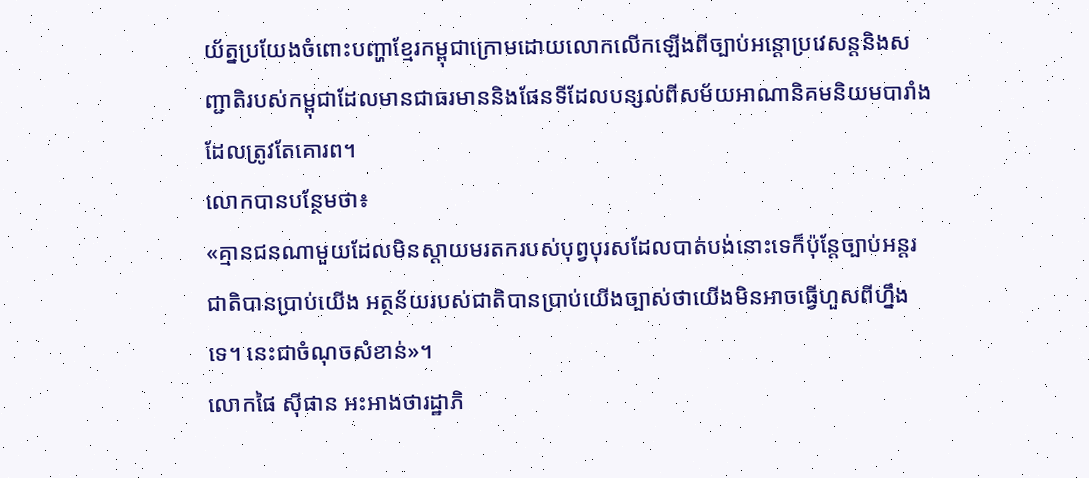យ័ត្នប្រយែងចំពោះបញ្ហាខ្មែរកម្ពុជាក្រោមដោយលោកលើកឡើងពីច្បាប់អន្តោប្រវេសន្តនិងសញ្ជាតិរបស់កម្ពុជាដែលមានជាធរមាននិងផែនទីដែលបន្សល់ពីសម័យអាណានិគមនិយមបារាំងដែលត្រូវតែគោរព។
លោកបានបន្ថែមថា៖
«គ្មានជនណាមួយដែលមិនស្តាយមរតករបស់បុព្វបុរសដែលបាត់បង់នោះទេក៏ប៉ុន្តែច្បាប់អន្តរជាតិបានប្រាប់យើង អត្ថន័យរបស់ជាតិបានប្រាប់យើងច្បាស់ថាយើងមិនអាចធ្វើហួសពីហ្នឹងទេ។ នេះជាចំណុចសំខាន់»។
លោកផៃ ស៊ីផាន អះអាងថារដ្ឋាភិ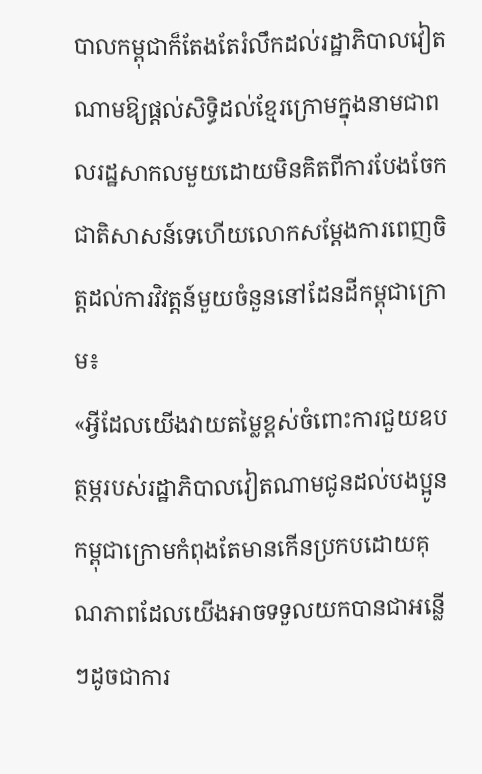បាលកម្ពុជាក៏តែងតែរំលឹកដល់រដ្ឋាភិបាលវៀតណាមឱ្យផ្តល់សិទ្ធិដល់ខ្មែរក្រោមក្នុងនាមជាពលរដ្ឋសាកលមួយដោយមិនគិតពីការបែងចែកជាតិសាសន៍ទេហើយលោកសម្តែងការពេញចិត្តដល់ការវិវត្តន៍មួយចំនួននៅដែនដីកម្ពុជាក្រោម៖
«អ្វីដែលយើងវាយតម្លៃខ្ពស់ចំពោះការជួយឧបត្ថម្ភរបស់រដ្ឋាភិបាលវៀតណាមជូនដល់បងប្អូនកម្ពុជាក្រោមកំពុងតែមានកើនប្រកបដោយគុណភាពដែលយើងអាចទទួលយកបានជាអន្លើៗដូចជាការ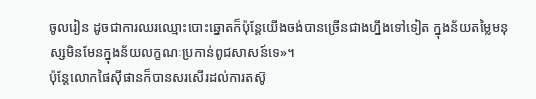ចូលរៀន ដូចជាការឈរឈ្មោះបោះឆ្នោតក៏ប៉ុន្តែយើងចង់បានច្រើនជាងហ្នឹងទៅទៀត ក្នុងន័យតម្លៃមនុស្សមិនមែនក្នុងន័យលក្ខណៈប្រកាន់ពូជសាសន៍ទេ»។
ប៉ុន្តែលោកផៃស៊ីផានក៏បានសរសើរដល់ការតស៊ូ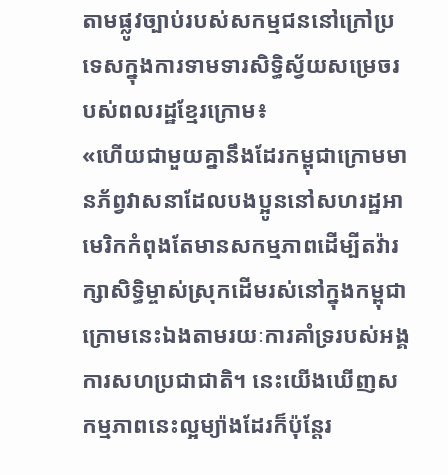តាមផ្លូវច្បាប់របស់សកម្មជននៅក្រៅប្រទេសក្នុងការទាមទារសិទ្ធិស្វ័យសម្រេចរបស់ពលរដ្ឋខ្មែរក្រោម៖
«ហើយជាមួយគ្នានឹងដែរកម្ពុជាក្រោមមានភ័ព្វវាសនាដែលបងប្អូននៅសហរដ្ឋអាមេរិកកំពុងតែមានសកម្មភាពដើម្បីតវ៉ារក្សាសិទ្ធិម្ចាស់ស្រុកដើមរស់នៅក្នុងកម្ពុជាក្រោមនេះឯងតាមរយៈការគាំទ្ររបស់អង្គការសហប្រជាជាតិ។ នេះយើងឃើញសកម្មភាពនេះល្អម្យ៉ាងដែរក៏ប៉ុន្តែរ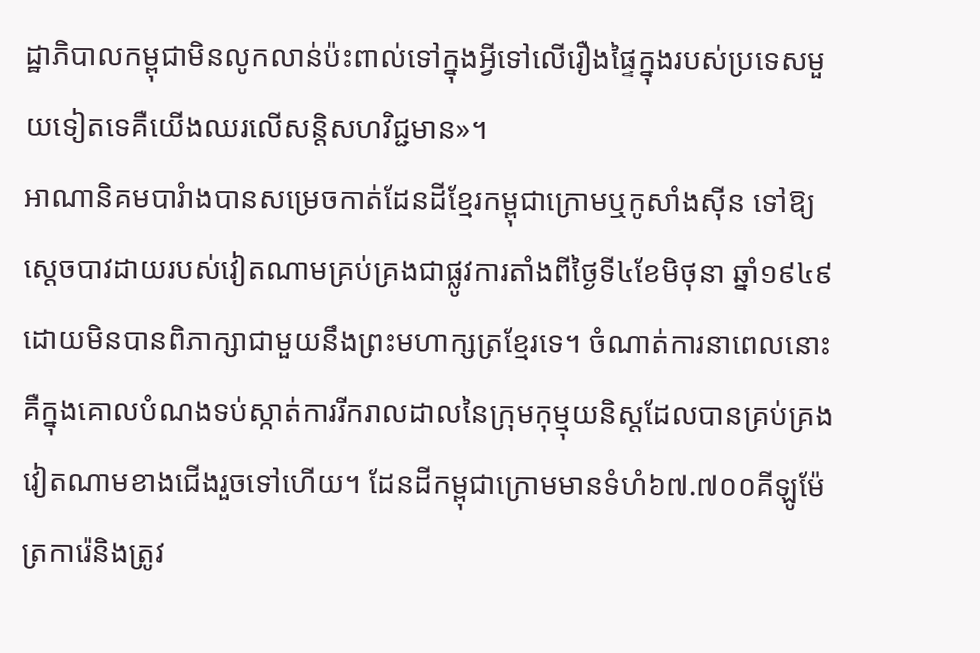ដ្ឋាភិបាលកម្ពុជាមិនលូកលាន់ប៉ះពាល់ទៅក្នុងអ្វីទៅលើរឿងផ្ទៃក្នុងរបស់ប្រទេសមួយទៀតទេគឺយើងឈរលើសន្តិសហវិជ្ជមាន»។
អាណានិគមបារំាងបានសម្រេចកាត់ដែនដីខ្មែរកម្ពុជាក្រោមឬកូសាំងស៊ីន ទៅឱ្យស្តេចបាវដាយរបស់វៀតណាមគ្រប់គ្រងជាផ្លូវការតាំងពីថ្ងៃទី៤ខែមិថុនា ឆ្នាំ១៩៤៩ដោយមិនបានពិភាក្សាជាមួយនឹងព្រះមហាក្សត្រខ្មែរទេ។ ចំណាត់ការនាពេលនោះគឺក្នុងគោលបំណងទប់ស្កាត់ការរីករាលដាលនៃក្រុមកុម្មុយនិស្តដែលបានគ្រប់គ្រងវៀតណាមខាងជើងរួចទៅហើយ។ ដែនដីកម្ពុជាក្រោមមានទំហំ៦៧.៧០០គីឡូម៉ែត្រការ៉េនិងត្រូវ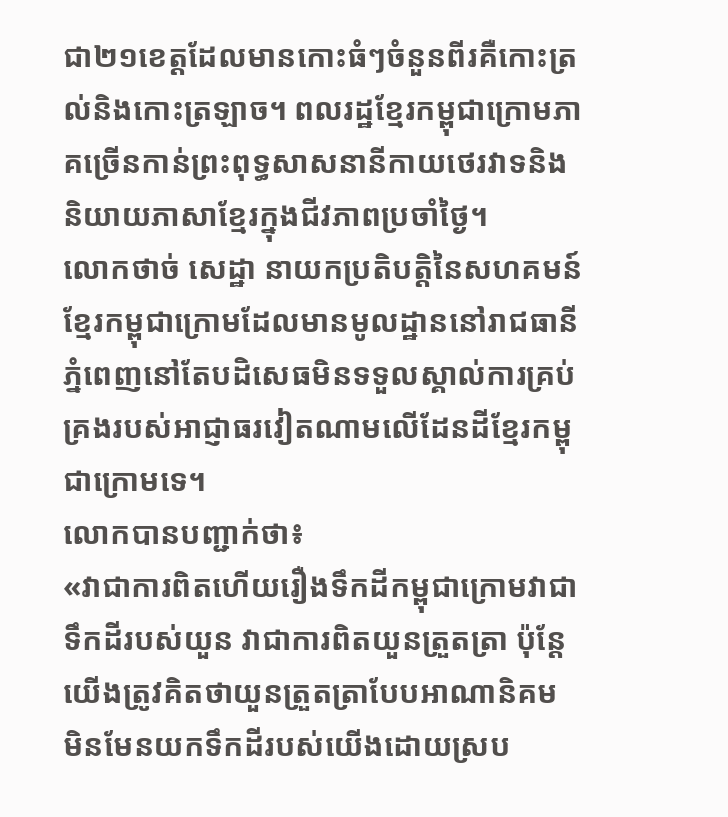ជា២១ខេត្តដែលមានកោះធំៗចំនួនពីរគឺកោះត្រល់និងកោះត្រឡាច។ ពលរដ្ឋខ្មែរកម្ពុជាក្រោមភាគច្រើនកាន់ព្រះពុទ្ធសាសនានីកាយថេរវាទនិងនិយាយភាសាខ្មែរក្នុងជីវភាពប្រចាំថ្ងៃ។
លោកថាច់ សេដ្ឋា នាយកប្រតិបត្តិនៃសហគមន៍ខ្មែរកម្ពុជាក្រោមដែលមានមូលដ្ឋាននៅរាជធានីភ្នំពេញនៅតែបដិសេធមិនទទួលស្គាល់ការគ្រប់គ្រងរបស់អាជ្ញាធរវៀតណាមលើដែនដីខ្មែរកម្ពុជាក្រោមទេ។
លោកបានបញ្ជាក់ថា៖
«វាជាការពិតហើយរឿងទឹកដីកម្ពុជាក្រោមវាជាទឹកដីរបស់យួន វាជាការពិតយួនត្រួតត្រា ប៉ុន្តែយើងត្រូវគិតថាយួនត្រួតត្រាបែបអាណានិគម មិនមែនយកទឹកដីរបស់យើងដោយស្រប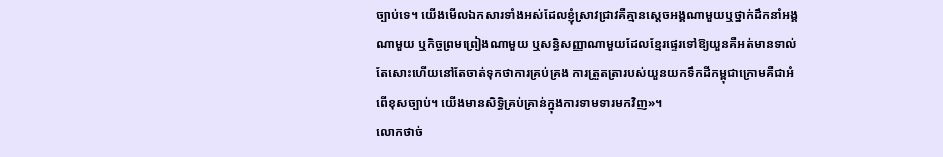ច្បាប់ទេ។ យើងមើលឯកសារទាំងអស់ដែលខ្ញុំស្រាវជ្រាវគឺគ្មានស្តេចអង្គណាមួយឬថ្នាក់ដឹកនាំអង្គណាមួយ ឬកិច្ចព្រមព្រៀងណាមួយ ឬសន្ធិសញ្ញាណាមួយដែលខ្មែរផ្ទេរទៅឱ្យយួនគឺអត់មានទាល់តែសោះហើយនៅតែចាត់ទុកថាការគ្រប់គ្រង ការត្រួតត្រារបស់យួនយកទឹកដីកម្ពុជាក្រោមគឺជាអំពើខុសច្បាប់។ យើងមានសិទ្ធិគ្រប់គ្រាន់ក្នុងការទាមទារមកវិញ»។
លោកថាច់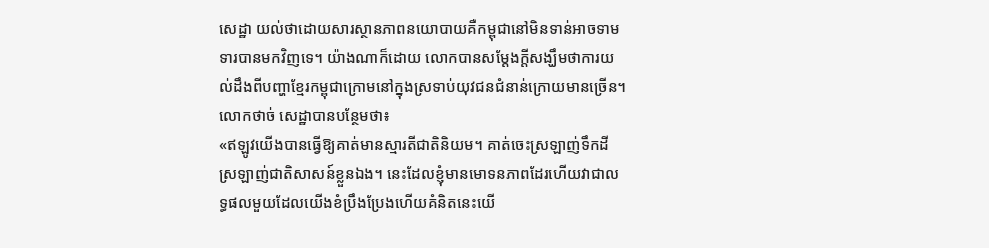សេដ្ឋា យល់ថាដោយសារស្ថានភាពនយោបាយគឺកម្ពុជានៅមិនទាន់អាចទាមទារបានមកវិញទេ។ យ៉ាងណាក៏ដោយ លោកបានសម្តែងក្តីសង្ឃឹមថាការយល់ដឹងពីបញ្ហាខ្មែរកម្ពុជាក្រោមនៅក្នុងស្រទាប់យុវជនជំនាន់ក្រោយមានច្រើន។
លោកថាច់ សេដ្ឋាបានបន្ថែមថា៖
«ឥឡូវយើងបានធ្វើឱ្យគាត់មានស្មារតីជាតិនិយម។ គាត់ចេះស្រឡាញ់ទឹកដីស្រឡាញ់ជាតិសាសន៍ខ្លួនឯង។ នេះដែលខ្ញុំមានមោទនភាពដែរហើយវាជាលទ្ធផលមួយដែលយើងខំប្រឹងប្រែងហើយគំនិតនេះយើ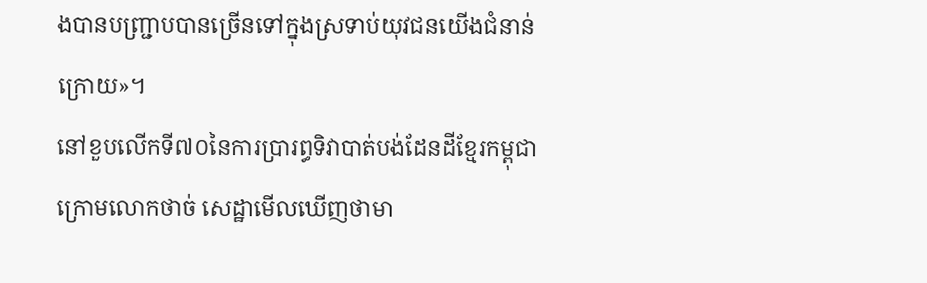ងបានបញ្ជ្រាបបានច្រើនទៅក្នុងស្រទាប់យុវជនយើងជំនាន់ក្រោយ»។
នៅខួបលើកទី៧០នៃការប្រារព្ធទិវាបាត់បង់ដែនដីខ្មែរកម្ពុជាក្រោមលោកថាច់ សេដ្ឋាមើលឃើញថាមា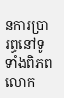នការប្រារព្ធនៅទូទាំងពិភពលោក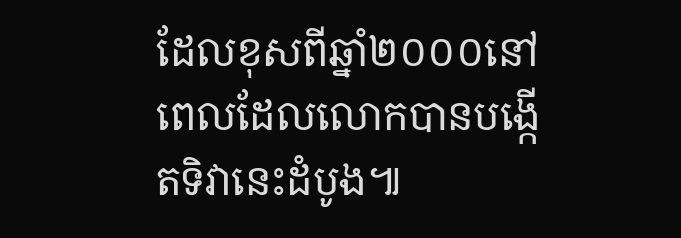ដែលខុសពីឆ្នាំ២០០០នៅពេលដែលលោកបានបង្កើតទិវានេះដំបូង៕